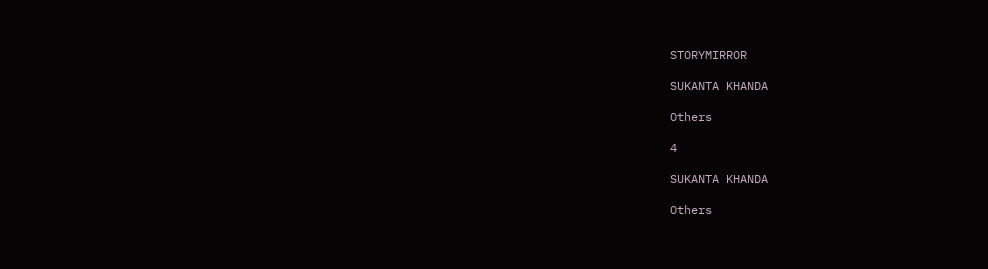STORYMIRROR

SUKANTA KHANDA

Others

4

SUKANTA KHANDA

Others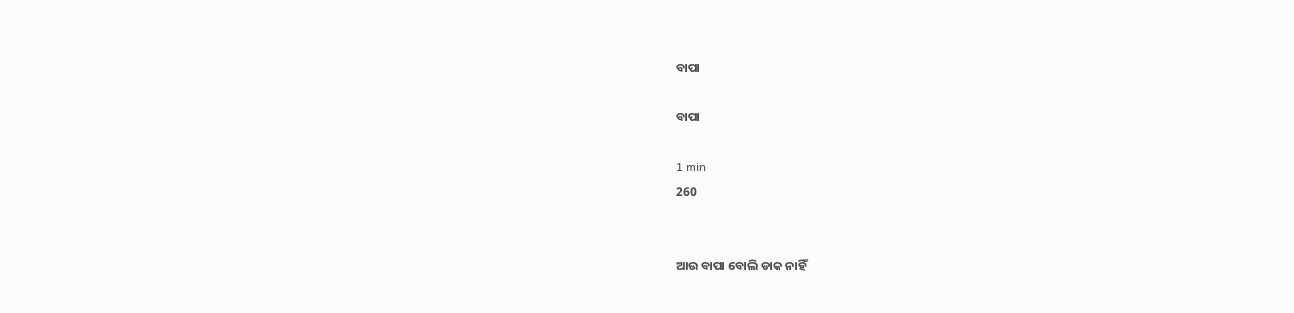ବାପା

ବାପା

1 min
260


ଆଉ ବାପା ବୋଲି ଡାକ ନାହିଁ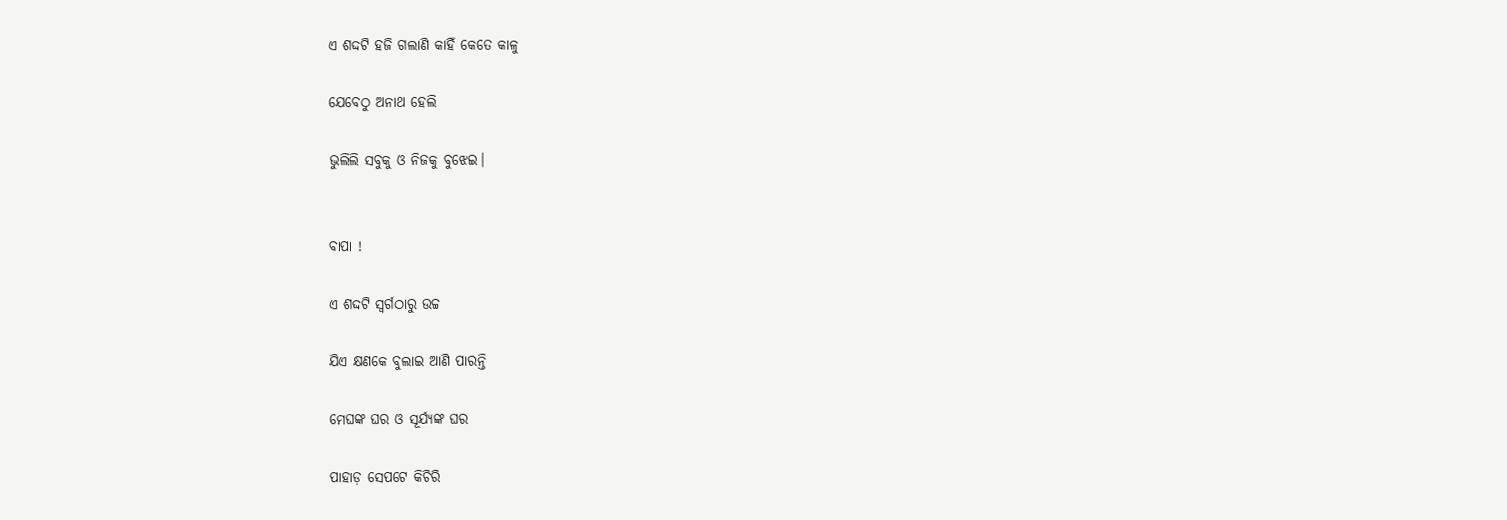ଏ ଶଦ୍ଦଟି ହଜି ଗଲାଣି କାହିଁ କେତେ କାଳୁ

ଯେବେଠୁ ଅନାଥ ହେଲି

ଭୁଲିଲି ସବୁକୁ ଓ ନିଜକୁ ବୁଝେଇ।


ବାପା !

ଏ ଶଦ୍ଦଟି ସ୍ବର୍ଗଠାରୁ ଉଚ୍ଚ

ଯିଏ କ୍ଷଣକେ ବୁଲାଇ ଆଣି ପାରନ୍ତି

ମେଘଙ୍କ ଘର ଓ ସୂର୍ଯ୍ଯଙ୍କ ଘର

ପାହାଡ଼ ସେପଟେ କିଚିରି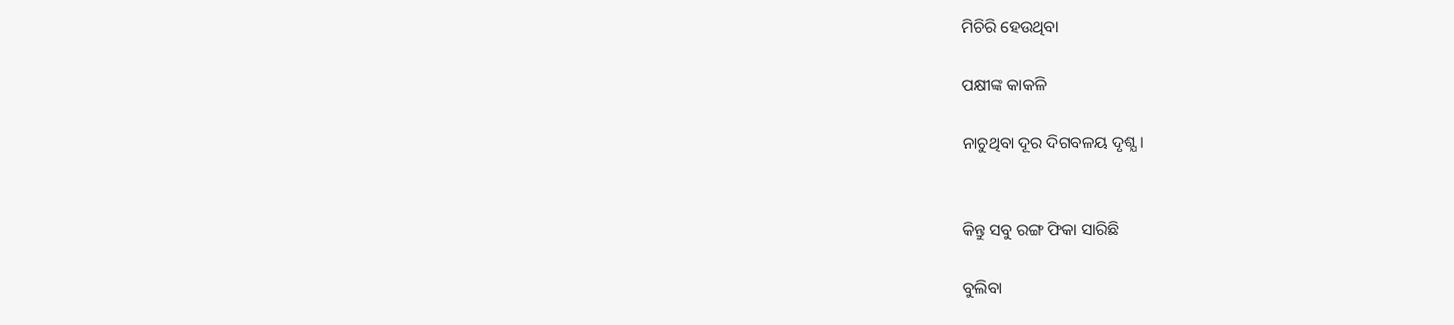ମିଚିରି ହେଉଥିବା

ପକ୍ଷୀଙ୍କ କାକଳି

ନାଚୁଥିବା ଦୂର ଦିଗବଳୟ ଦୃଶ୍ଯ।


କିନ୍ତୁ ସବୁ ରଙ୍ଗ ଫିକା ସାରିଛି

ବୁଲିବା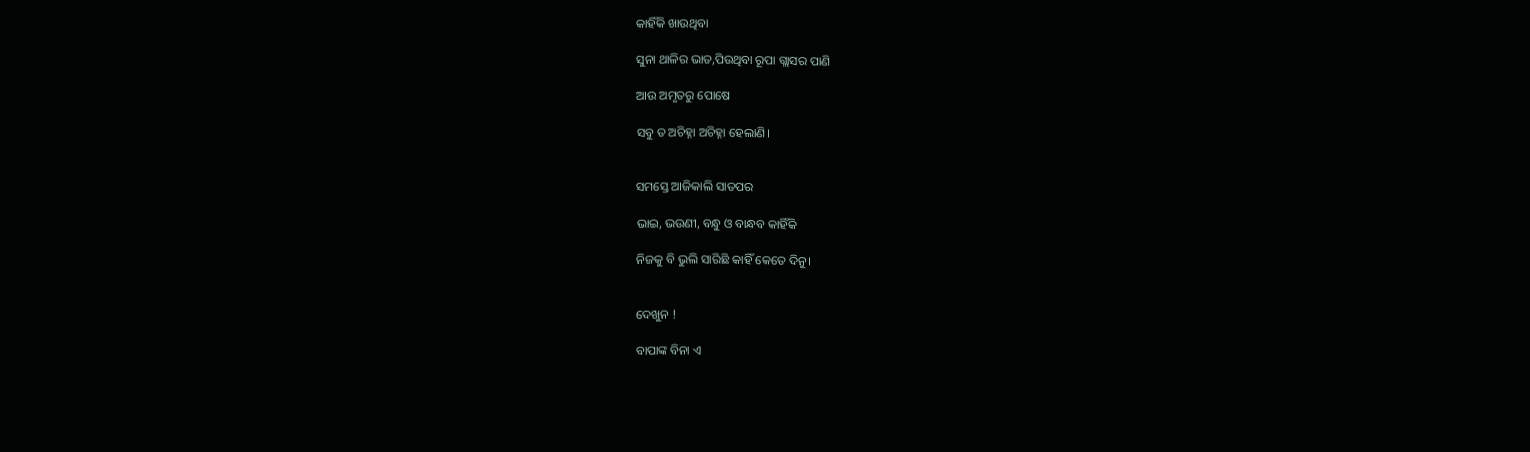କାହିଁକି ଖାଉଥିବା

ସୁନା ଥାଳିର ଭାତ,ପିଉଥିବା ରୂପା ଗ୍ଲାସର ପାଣି

ଆଉ ଅମୃତରୁ ପୋଷେ

ସବୁ ତ ଅଚିହ୍ନା ଅଚିହ୍ନା ହେଲାଣି।


ସମସ୍ତେ ଆଜିକାଲି ସାତପର

ଭାଇ, ଭଉଣୀ, ବନ୍ଧୁ ଓ ବାନ୍ଧବ କାହିଁକି

ନିଜକୁ ବି ଭୁଲି ସାରିଛି କାହିଁ କେତେ ଦିନୁ।


ଦେଖୁନ !

ବାପାଙ୍କ ବିନା ଏ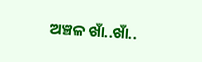ଅଞ୍ଚଳ ଖାଁ..ଖାଁ..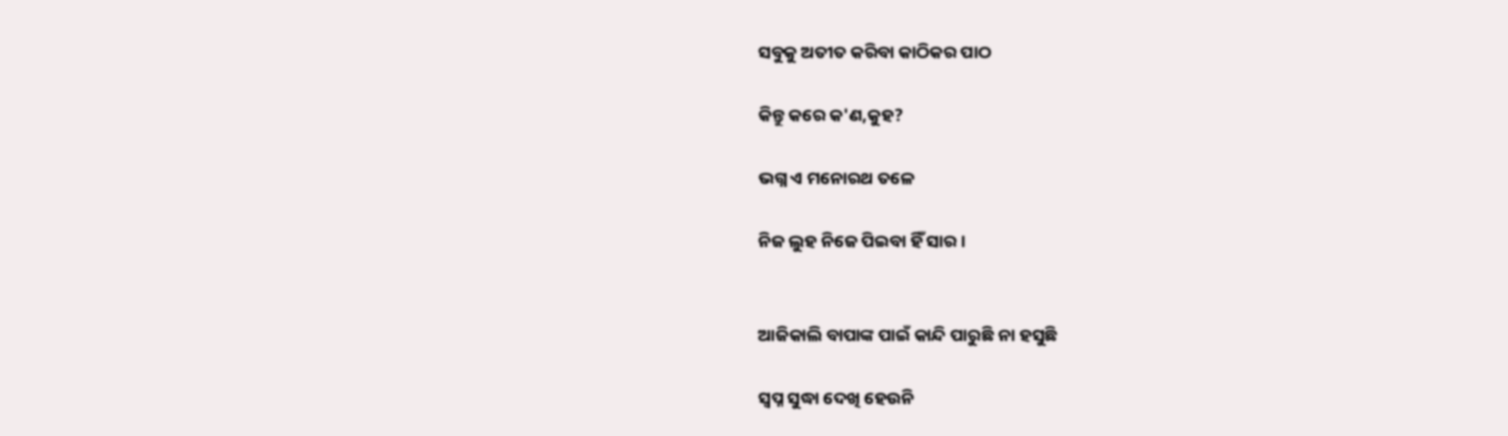ସବୁକୁ ଅତୀତ କରିବା କାଠିକର ପାଠ

କିନ୍ତୁ କରେ କ'ଣ,କୁହ?

ଭଗ୍ନ ଏ ମନୋରଥ ତଳେ

ନିଜ ଲୁହ ନିଜେ ପିଇବା ହିଁ ସାର।


ଆଜିକାଲି ବାପାଙ୍କ ପାଇଁ କାନ୍ଦି ପାରୁଛି ନା ହସୁଛି

ସ୍ୱପ୍ନ ସୁଦ୍ଧା ଦେଖି ହେଉନି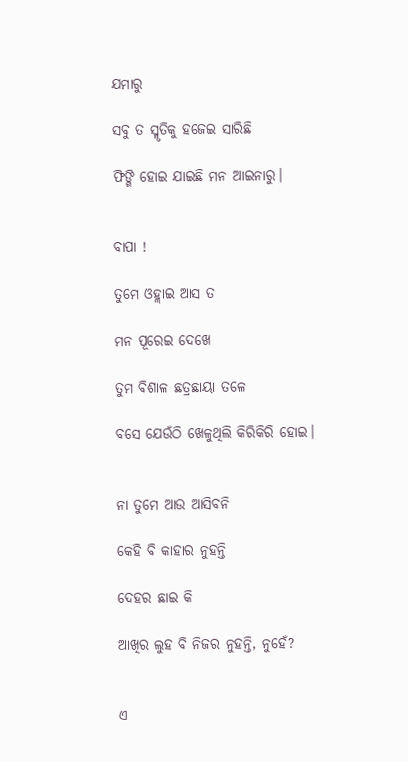ଯମାରୁ

ସବୁ ତ ସ୍ମୃତିକୁ ହଜେଇ ସାରିଛି

ଫିଙ୍ଗି ହୋଇ ଯାଇଛି ମନ ଆଇନାରୁ।


ବାପା !

ତୁମେ ଓହ୍ଲାଇ ଆସ ତ

ମନ ପୂରେଇ ଦେଖେ

ତୁମ ବିଶାଳ ଛତ୍ରଛାୟା ତଳେ

ବସେ ଯେଉଁଠି ଖେଳୁଥିଲି କିରିକିରି ହୋଇ।


ନା ତୁମେ ଆଉ ଆସିବନି

କେହି ବି କାହାର ନୁହନ୍ତି

ଦେହର ଛାଇ କି

ଆଖିର ଲୁହ ବି ନିଜର ନୁହନ୍ତି, ନୁହେଁ?


ଏ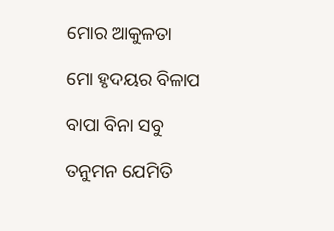ମୋର ଆକୁଳତା

ମୋ ହୃଦୟର ବିଳାପ

ବାପା ବିନା ସବୁ

ତନୁମନ ଯେମିତି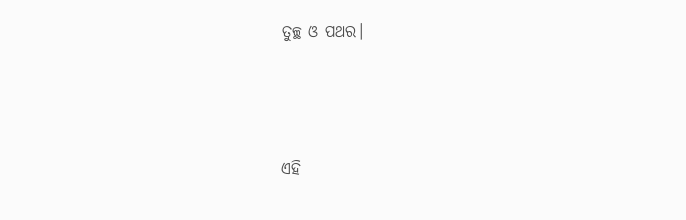ତୁଚ୍ଛ ଓ ପଥର।




ଏହି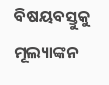ବିଷୟବସ୍ତୁକୁ ମୂଲ୍ୟାଙ୍କନ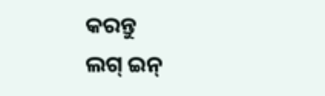କରନ୍ତୁ
ଲଗ୍ ଇନ୍